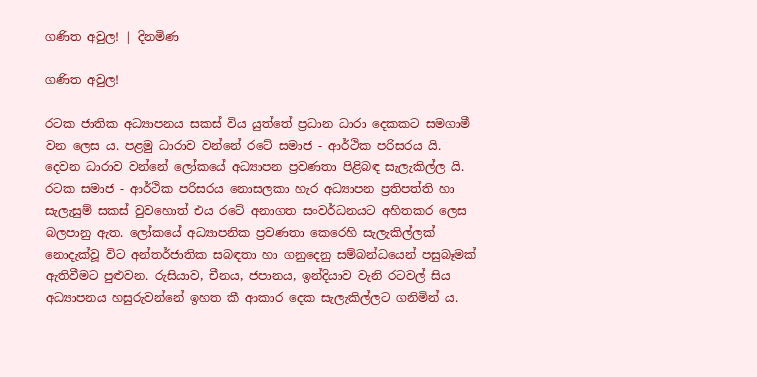ගණිත අවුල! | දිනමිණ

ගණිත අවුල!

රටක ජාතික අධ්‍යාපනය සකස් විය යුත්තේ ප්‍රධාන ධාරා දෙකකට සමගාමී වන ලෙස ය. පළමු ධාරාව වන්නේ රටේ සමාජ - ආර්ථික පරිසරය යි. දෙවන ධාරාව වන්නේ ලෝකයේ අධ්‍යාපන ප්‍රවණතා පිළිබඳ සැලැකිල්ල යි. රටක සමාජ - ආර්ථික පරිසරය නොසලකා හැර අධ්‍යාපන ප්‍රතිපත්ති හා සැලැසුම් සකස් වුවහොත් එය රටේ අනාගත සංවර්ධනයට අහිතකර ලෙස බලපානු ඇත. ලෝකයේ අධ්‍යාපනික ප්‍රවණතා කෙරෙහි සැලැකිල්ලක් නොදැක්වූ විට අන්තර්ජාතික සබඳතා හා ගනුදෙනු සම්බන්ධයෙන් පසුබෑමක් ඇතිවීමට පුළුවන. රුසියාව, චීනය, ජපානය, ඉන්දියාව වැනි රටවල් සිය අධ්‍යාපනය හසුරුවන්නේ ඉහත කී ආකාර දෙක සැලැකිල්ලට ගනිමින් ය.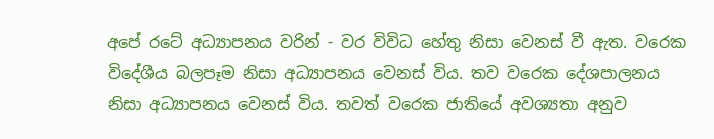අපේ රටේ අධ්‍යාපනය වරින් - වර විවිධ හේතු නිසා වෙනස් වී ඇත. වරෙක විදේශීය බලපෑම නිසා අධ්‍යාපනය වෙනස් විය. තව වරෙක දේශපාලනය නිසා අධ්‍යාපනය වෙනස් විය. තවත් වරෙක ජාතියේ අවශ්‍යතා අනුව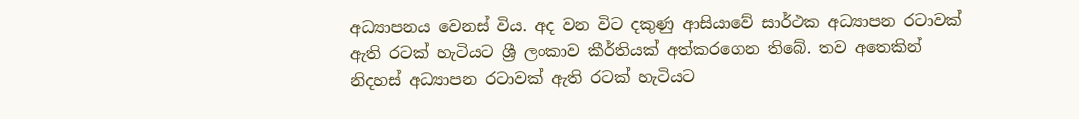අධ්‍යාපනය වෙනස් විය. අද වන විට දකුණු ආසියාවේ සාර්ථක අධ්‍යාපන රටාවක් ඇති රටක් හැටියට ශ්‍රී ලංකාව කීර්තියක් අත්කරගෙන තිබේ. තව අතෙකින් නිදහස් අධ්‍යාපන රටාවක් ඇති රටක් හැටියට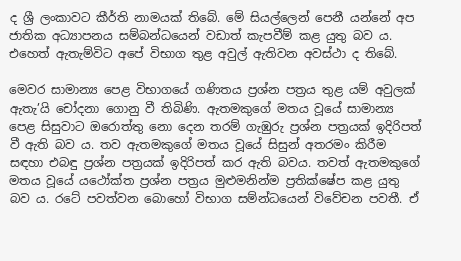ද ශ්‍රී ලංකාවට කීර්ති නාමයක් තිබේ. මේ සියල්ලෙන් පෙනී යන්නේ අප ජාතික අධ්‍යාපනය සම්බන්ධයෙන් වඩාත් කැපවීම් කළ යුතු බව ය. එහෙත් ඇතැම්විට අපේ විභාග තුළ අවුල් ඇතිවන අවස්ථා ද තිබේ.

මෙවර සාමාන්‍ය පෙළ විභාගයේ ගණිතය ප්‍රශ්න පත්‍රය තුළ යම් අවුලක් ඇතැ’යි චෝදනා ගොනු වී තිබිණි. ඇතමකුගේ මතය වූයේ සාමාන්‍ය පෙළ සිසුවාට ඔරොත්තු නො දෙන තරම් ගැඹුරු ප්‍රශ්න පත්‍රයක් ඉදිරිපත් වී ඇති බව ය. තව ඇතමකුගේ මතය වූයේ සිසුන් අතරමං කිරීම සඳහා එබඳු ප්‍රශ්න පත්‍රයක් ඉදිරිපත් කර ඇති බවය. තවත් ඇතමකුගේ මතය වූයේ යථෝක්ත ප්‍රශ්න පත්‍රය මුළුමනින්ම ප්‍රතික්ෂේප කළ යුතු බව ය. රටේ පවත්වන බොහෝ විභාග සම්න්ධයෙන් විවේචන පවතී. ඒ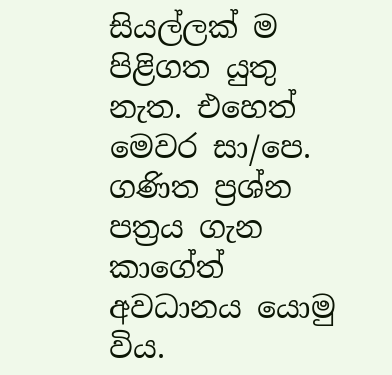සියල්ලක් ම පිළිගත යුතු නැත. එහෙත් මෙවර සා/පෙ. ගණිත ප්‍රශ්න පත්‍රය ගැන කාගේත් අවධානය යොමු විය.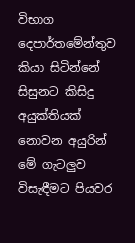විභාග දෙපාර්තමේන්තුව කියා සිටින්නේ සිසුනට කිසිදු අයුක්තියක් නොවන අයුරින් මේ ගැටලුව විසැඳීමට පියවර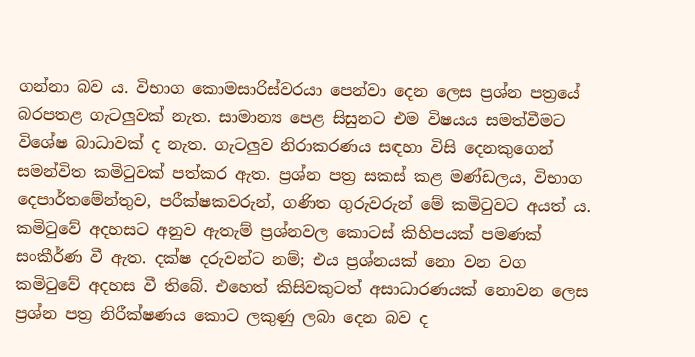ගන්නා බව ය. විභාග කොමසාරිස්වරයා පෙන්වා දෙන ලෙස ප්‍රශ්න පත්‍රයේ බරපතළ ගැටලුවක් නැත. සාමාන්‍ය පෙළ සිසුනට එම විෂයය සමත්වීමට විශේෂ බාධාවක් ද නැත. ගැටලුව නිරාකරණය සඳහා විසි දෙනකුගෙන් සමන්විත කමිටුවක් පත්කර ඇත. ප්‍රශ්න පත්‍ර සකස් කළ මණ්ඩලය, විභාග දෙපාර්තමේන්තුව, පරීක්ෂකවරුන්, ගණිත ගුරුවරුන් මේ කමිටුවට අයත් ය. කමිටුවේ අදහසට අනුව ඇතැම් ප්‍රශ්නවල කොටස් කිහිපයක් පමණක් සංකීර්ණ වී ඇත. දක්ෂ දරුවන්ට නම්; එය ප්‍රශ්නයක් නො වන වග කමිටුවේ අදහස වී තිබේ. එහෙත් කිසිවකුටත් අසාධාරණයක් නොවන ලෙස ප්‍රශ්න පත්‍ර නිරීක්ෂණය කොට ලකුණු ලබා දෙන බව ද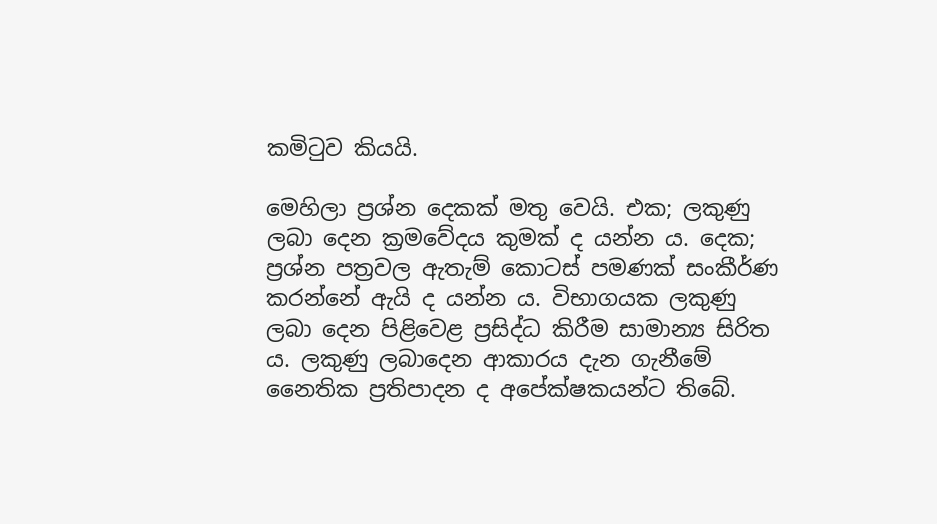කමිටුව කියයි.

මෙහිලා ප්‍රශ්න දෙකක් මතු වෙයි. එක; ලකුණු ලබා දෙන ක්‍රමවේදය කුමක් ද යන්න ය. දෙක; ප්‍රශ්න පත්‍රවල ඇතැම් කොටස් පමණක් සංකීර්ණ කරන්නේ ඇයි ද යන්න ය. විභාගයක ලකුණු ලබා දෙන පිළිවෙළ ප්‍රසිද්ධ කිරීම සාමාන්‍ය සිරිත ය. ලකුණු ලබාදෙන ආකාරය දැන ගැනීමේ නෛතික ප්‍රතිපාදන ද අපේක්ෂකයන්ට තිබේ.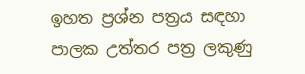ඉහත ප්‍රශ්න පත්‍රය සඳහා පාලක උත්තර පත්‍ර ලකුණු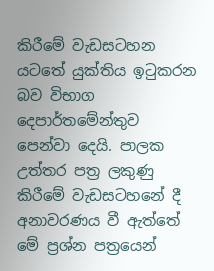කිරීමේ වැඩසටහන යටතේ යුක්තිය ඉටුකරන බව විභාග දෙපාර්තමේන්තුව පෙන්වා දෙයි. පාලක උත්තර පත්‍ර ලකුණු කිරීමේ වැඩසටහනේ දී අනාවරණය වී ඇත්තේ මේ ප්‍රශ්න පත්‍රයෙන්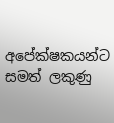අපේක්ෂකයන්ට සමත් ලකුණු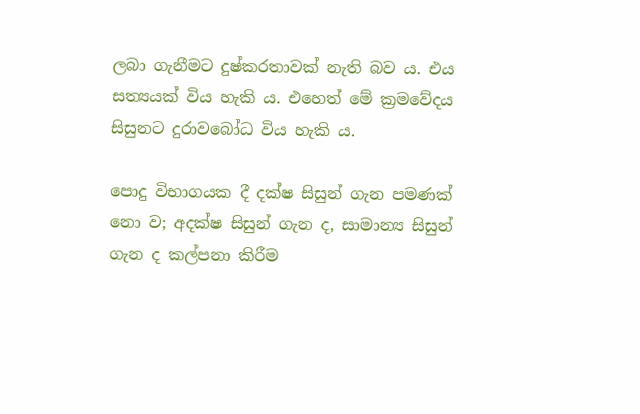ලබා ගැනීමට දුෂ්කරතාවක් නැති බව ය. එය සත්‍යයක් විය හැකි ය. එහෙත් මේ ක්‍රමවේදය සිසුනට දුරාවබෝධ විය හැකි ය.

පොදු විභාගයක දී දක්ෂ සිසුන් ගැන පමණක් නො ව; අදක්ෂ සිසුන් ගැන ද, සාමාන්‍ය සිසුන් ගැන ද කල්පනා කිරීම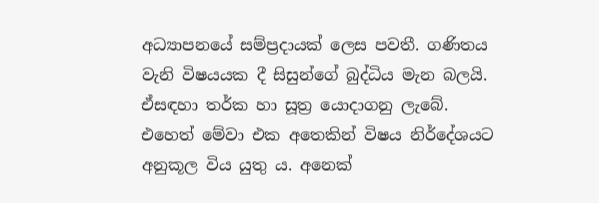අධ්‍යාපනයේ සම්ප්‍රදායක් ලෙස පවතී. ගණිතය වැනි විෂයයක දී සිසුන්ගේ බුද්ධිය මැන බලයි. ඒසඳහා තර්ක හා සූත්‍ර යොදාගනු ලැබේ. එහෙත් මේවා එක අතෙකින් විෂය නිර්දේශයට අනුකූල විය යුතු ය. අනෙක්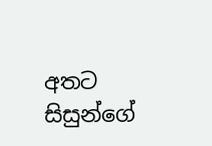අතට සිසුන්ගේ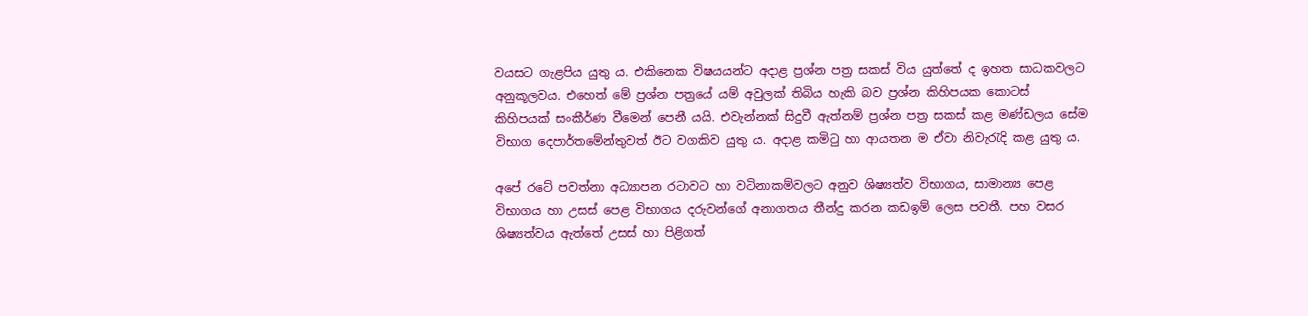වයසට ගැළපිය යුතු ය. එකිනෙක විෂයයන්ට අදාළ ප්‍රශ්න පත්‍ර සකස් විය යුත්තේ ද ඉහත සාධකවලට අනුකූලවය. එහෙත් මේ ප්‍රශ්න පත්‍රයේ යම් අවුලක් තිබිය හැකි බව ප්‍රශ්න කිහිපයක කොටස් කිහිපයක් සංකීර්ණ වීමෙන් පෙනී යයි. එවැන්නක් සිදුවී ඇත්නම් ප්‍රශ්න පත්‍ර සකස් කළ මණ්ඩලය සේම විභාග දෙපාර්තමේන්තුවත් ඊට වගකිව යුතු ය. අදාළ කමිටු හා ආයතන ම ඒවා නිවැරැදි කළ යුතු ය.

අපේ රටේ පවත්නා අධ්‍යාපන රටාවට හා වටිනාකම්වලට අනුව ශිෂ්‍යත්ව විභාගය, සාමාන්‍ය පෙළ විභාගය හා උසස් පෙළ විභාගය දරුවන්ගේ අනාගතය තීන්දු කරන කඩඉම් ලෙස පවතී. පහ වසර ශිෂ්‍යත්වය ඇත්තේ උසස් හා පිළිගත්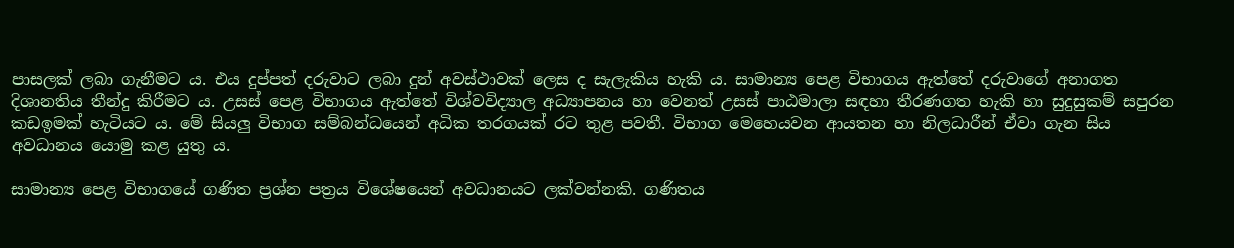පාසලක් ලබා ගැනීමට ය. එය දුප්පත් දරුවාට ලබා දුන් අවස්ථාවක් ලෙස ද සැලැකිය හැකි ය. සාමාන්‍ය පෙළ විභාගය ඇත්තේ දරුවාගේ අනාගත දිශානතිය තීන්දු කිරීමට ය. උසස් පෙළ විභාගය ඇත්තේ විශ්වවිද්‍යාල අධ්‍යාපනය හා වෙනත් උසස් පාඨමාලා සඳහා තීරණගත හැකි හා සුදුසුකම් සපුරන කඩඉමක් හැටියට ය. මේ සියලු විභාග සම්බන්ධයෙන් අධික තරගයක් රට තුළ පවතී. විභාග මෙහෙයවන ආයතන හා නිලධාරීන් ඒවා ගැන සිය අවධානය යොමු කළ යුතු ය.

සාමාන්‍ය පෙළ විභාගයේ ගණිත ප්‍රශ්න පත්‍රය විශේෂයෙන් අවධානයට ලක්වන්නකි. ගණිතය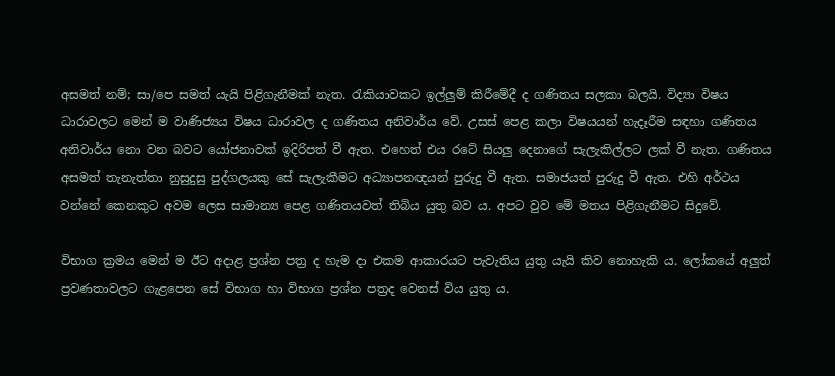අසමත් නම්; සා/පෙ සමත් යැයි පිළිගැනීමක් නැත. රැකියාවකට ඉල්ලුම් කිරීමේදී ද ගණිතය සලකා බලයි. විද්‍යා විෂය ධාරාවලට මෙන් ම වාණිජ්‍යය විෂය ධාරාවල ද ගණිතය අනිවාර්ය වේ. උසස් පෙළ කලා විෂයයන් හැදෑරීම සඳහා ගණිතය අනිවාර්ය නො වන බවට යෝජනාවක් ඉදිරිපත් වී ඇත. එහෙත් එය රටේ සියලු දෙනාගේ සැලැකිල්ලට ලක් වී නැත. ගණිතය අසමත් තැනැත්තා නුසුදුසු පුද්ගලයකු සේ සැලැකීමට අධ්‍යාපනඥයන් පුරුදු වී ඇත. සමාජයත් පුරුදු වී ඇත. එහි අර්ථය වන්නේ කෙනකුට අවම ලෙස සාමාන්‍ය පෙළ ගණිතයවත් තිබිය යුතු බව ය. අපට වුව මේ මතය පිළිගැනීමට සිදුවේ.

විභාග ක්‍රමය මෙන් ම ඊට අදාළ ප්‍රශ්න පත්‍ර ද හැම දා එකම ආකාරයට පැවැතිය යුතු යැයි කිව නොහැකි ය. ලෝකයේ අලුත් ප්‍රවණතාවලට ගැළපෙන සේ විභාග හා විභාග ප්‍රශ්න පත්‍රද වෙනස් විය යුතු ය.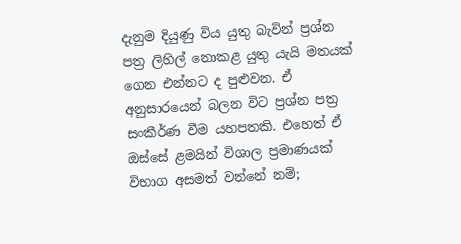දැනුම දියුණු විය යුතු බැවින් ප්‍රශ්න පත්‍ර ලිහිල් නොකළ යුතු යැයි මතයක් ගෙන එන්නට ද පුළුවන. ඒ අනුසාරයෙන් බලන විට ප්‍රශ්න පත්‍ර සංකීර්ණ වීම යහපතකි. එහෙත් ඒ ඔස්සේ ළමයින් විශාල ප්‍රමාණයක් විභාග අසමත් වන්නේ නම්;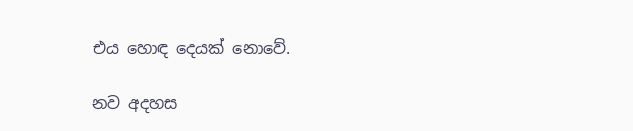එය හොඳ දෙයක් නොවේ.

නව අදහස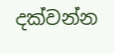දක්වන්න